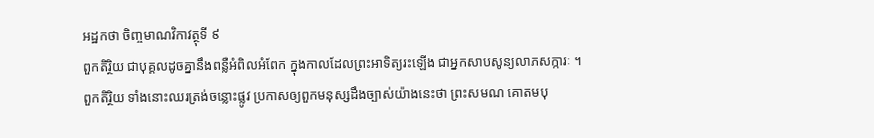អដ្ឋកថា ចិញ្ចមាណវិកាវត្ថុទី ៩
ពួកតិរ្ថិយ ជាបុគ្គលដូចគ្នានឹងពន្លឺអំពិលអំពែក ក្នុងកាលដែលព្រះអាទិត្យរះឡើង ជាអ្នកសាបសូន្យលាភសក្ការៈ ។ ពួកតិរ្ថិយ ទាំងនោះឈរត្រង់ចន្លោះផ្លូវ ប្រកាសឲ្យពួកមនុស្សដឹងច្បាស់យ៉ាងនេះថា ព្រះសមណ គោតមបុ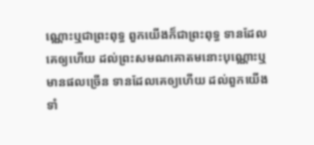ណ្ណោះឬជាព្រះពុទ្ធ ពួកយើងក៏ជាព្រះពុទ្ធ ទានដែលគេឲ្យហើយ ដល់ព្រះសមណគោតមនោះបុណ្ណោះឬ មានផលច្រើន ទានដែលគេឲ្យហើយ ដល់ពួកយើងទាំ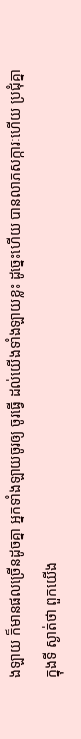ងឡាយ ក៏មានផលច្រើនដូចគ្នា អ្នកទាំងឡាយចូរឲ្យ ចូរធ្វើ ដល់យើងទាំងឡាយខ្លះ ដូច្នេះហើយ បានលាភសក្ការៈហើយ ប្រជុំគ្នាក្នុងទី ស្ងាត់ថា ពួកយើង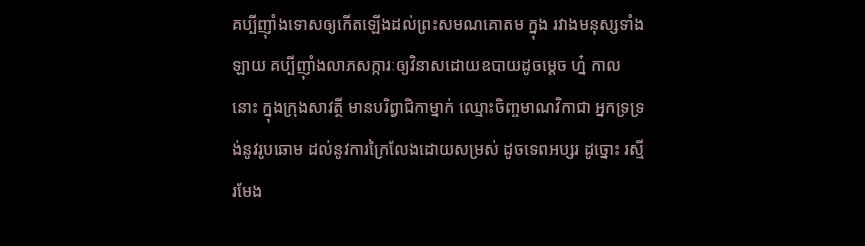គប្បីញ៉ាំងទោសឲ្យកើតឡើងដល់ព្រះសមណគោតម ក្នុង រវាងមនុស្សទាំងឡាយ គប្បីញ៉ាំងលាភសក្ការៈឲ្យវិនាសដោយឧបាយដូចម្តេច ហ្ន៎ កាលនោះ ក្នុងក្រុងសាវត្ថី មានបរិព្វាជិកាម្នាក់ ឈ្មោះចិញ្ចមាណវិកាជា អ្នកទ្រទ្រង់នូវរូបឆោម ដល់នូវការក្រៃលែងដោយសម្រស់ ដូចទេពអប្សរ ដូច្នោះ រស្មីរមែង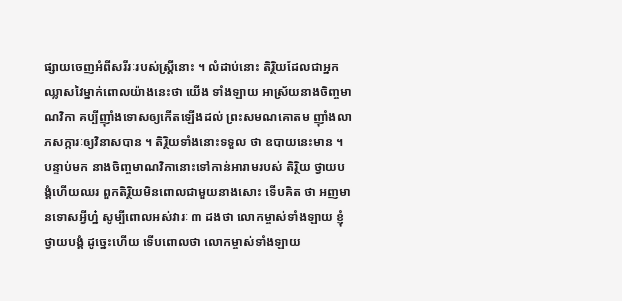ផ្សាយចេញអំពីសរីរៈរបស់ស្ត្រីនោះ ។ លំដាប់នោះ តិរ្ថិយដែលជាអ្នកឈ្លាសវៃម្នាក់ពោលយ៉ាងនេះថា យើង ទាំងឡាយ អាស្រ័យនាងចិញ្ចមាណវិកា គប្បីញ៉ាំងទោសឲ្យកើតឡើងដល់ ព្រះសមណគោតម ញ៉ាំងលាភសក្ការៈឲ្យវិនាសបាន ។ តិរ្ថិយទាំងនោះទទួល ថា ឧបាយនេះមាន ។ បន្ទាប់មក នាងចិញ្ចមាណវិកានោះទៅកាន់អារាមរបស់ តិរ្ថិយ ថ្វាយបង្គំហើយឈរ ពួកតិរ្ថិយមិនពោលជាមួយនាងសោះ ទើបគិត ថា អញមានទោសអ្វីហ្ន៎ សូម្បីពោលអស់វារៈ ៣ ដងថា លោកម្ចាស់ទាំងឡាយ ខ្ញុំថ្វាយបង្គំ ដូច្នេះហើយ ទើបពោលថា លោកម្ចាស់ទាំងឡាយ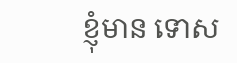ខ្ញុំមាន ទោស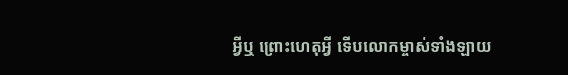អ្វីឬ ព្រោះហេតុអ្វី ទើបលោកម្ចាស់ទាំងឡាយ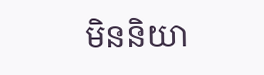មិននិយា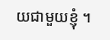យជាមួយខ្ញុំ ។